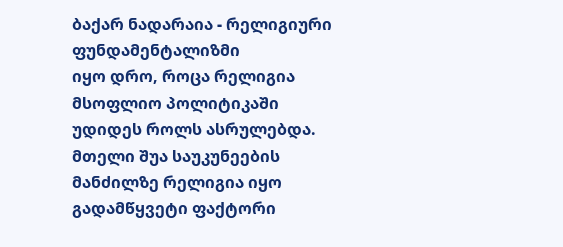ბაქარ ნადარაია - რელიგიური ფუნდამენტალიზმი
იყო დრო, როცა რელიგია მსოფლიო პოლიტიკაში უდიდეს როლს ასრულებდა. მთელი შუა საუკუნეების მანძილზე რელიგია იყო გადამწყვეტი ფაქტორი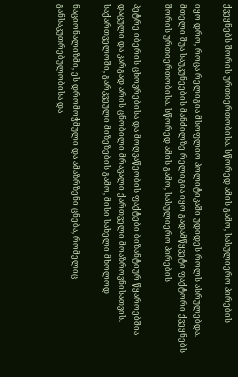ქვეყნებს შორის ურთიერთობისა. სწორედ ამის გამო, სასულიერო პირების

იყო დრო, როცა რელიგია მსოფლიო პოლიტიკაში უდიდეს როლს ასრულებდა. მთელი შუა საუკუნეების მანძილზე რელიგია იყო გადამწყვეტი ფაქტორი ქვეყნებს შორის ურთიერთობისა. სწორედ ამის გამო, სასულიერო პირების

პეტრე იბერის ცხოვრებისა და მოღვაწეობის ფაქტები ბიზანტიურ წყაროებშია დაცული და კარგად არის ცნობილი მრავალი ქართველი მოაზროვნისათვის. საქართველოში, გარკვეული მიზეზების გამო, მისი სახელი მხოლოდ

ნაციონალიზმი, ეს დრომოჭმული და ამაზრზენი ცნება, რომელიც განსაკუთრებულობისა და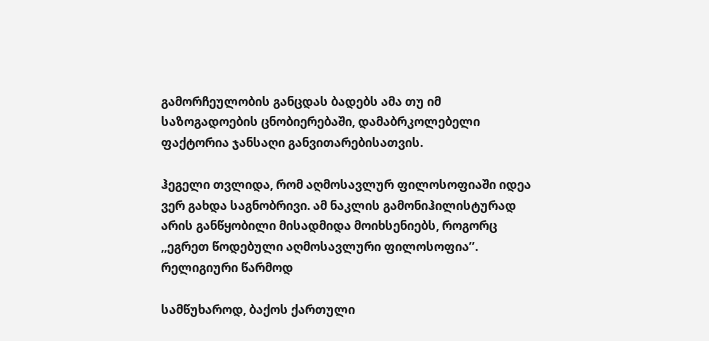გამორჩეულობის განცდას ბადებს ამა თუ იმ საზოგადოების ცნობიერებაში, დამაბრკოლებელი ფაქტორია ჯანსაღი განვითარებისათვის.

ჰეგელი თვლიდა, რომ აღმოსავლურ ფილოსოფიაში იდეა ვერ გახდა საგნობრივი. ამ ნაკლის გამონიჰილისტურად არის განწყობილი მისადმიდა მოიხსენიებს, როგორც ,,ეგრეთ წოდებული აღმოსავლური ფილოსოფია’’. რელიგიური წარმოდ

სამწუხაროდ, ბაქოს ქართული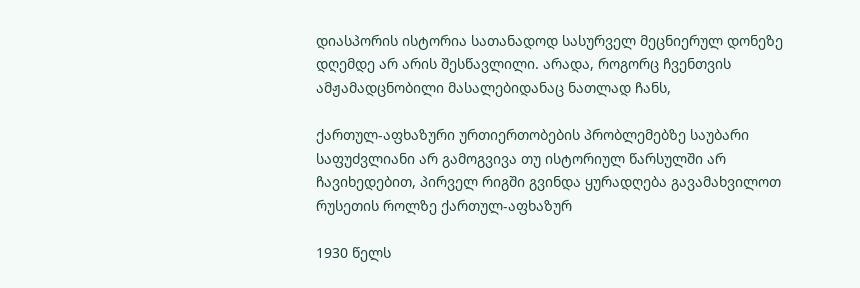დიასპორის ისტორია სათანადოდ სასურველ მეცნიერულ დონეზე დღემდე არ არის შესწავლილი. არადა, როგორც ჩვენთვის ამჟამადცნობილი მასალებიდანაც ნათლად ჩანს,

ქართულ-აფხაზური ურთიერთობების პრობლემებზე საუბარი საფუძვლიანი არ გამოგვივა თუ ისტორიულ წარსულში არ ჩავიხედებით, პირველ რიგში გვინდა ყურადღება გავამახვილოთ რუსეთის როლზე ქართულ-აფხაზურ

1930 წელს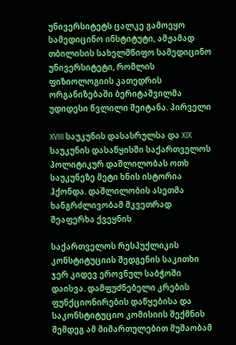უნივერსიტეტს ცალკე გამოეყო სამედიცინო ინსტიტუტი, ამჟამად თბილისის სახელმწიფო სამედიცინო უნივერსიტეტი, რომლის ფიზიოლოგიის კათედრის ორგანიზებაში ბერიტაშვილმა უდიდესი წვლილი შეიტანა. პირველი

XVIII საუკუნის დასასრულსა და XIX საუკუნის დასაწყისში საქართველოს პოლიტიკურ დაშლილობას ოთხ საუკუნეზე მეტი ხნის ისტორია ჰქონდა. დაშლილობის ასეთმა ხანგრძლივობამ მკვეთრად შეაფერხა ქვეყნის

საქართველოს რესპუქლიკის კონსტიტუციის შედგენის საკითხი ჯერ კიდევ ეროვნულ საბჭოში დაისვა. დამფუძნებელი კრების ფუნქციონირების დაწყებისა და საკონსტიტუციო კომისიის შექმნის შემდეგ ამ მიმართულებით მუშაობამ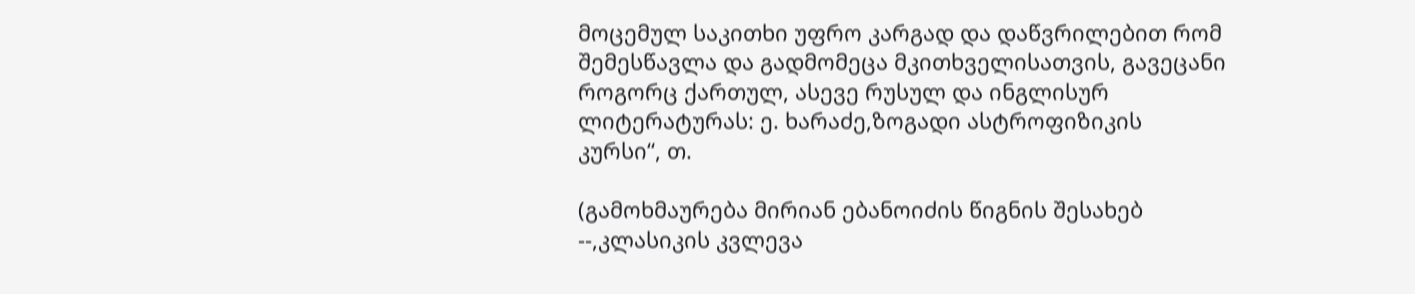მოცემულ საკითხი უფრო კარგად და დაწვრილებით რომ შემესწავლა და გადმომეცა მკითხველისათვის, გავეცანი როგორც ქართულ, ასევე რუსულ და ინგლისურ ლიტერატურას: ე. ხარაძე,ზოგადი ასტროფიზიკის კურსი“, თ.

(გამოხმაურება მირიან ებანოიძის წიგნის შესახებ --,კლასიკის კვლევა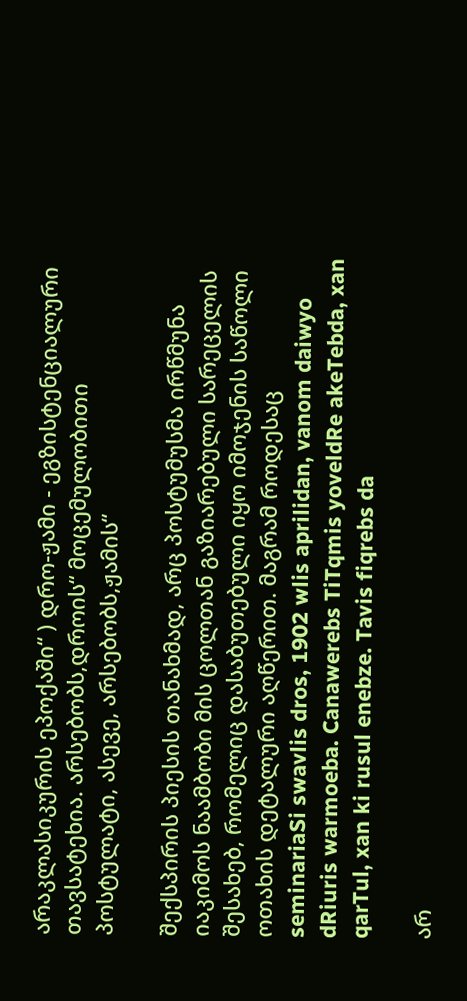არაკლასიკურის ეპოქაში“ ) დრო-ჟამი - ეგზისტენციალური თავსატეხია. არსებობს,დროის“ მოცემულობითი პოსტულატი, ასევე, არსებობს,ჟამის“

შექსპირის პიესის თანახმად, არც პოსტუმუსმა ირწმუნა იაკიმოს ნაამბობი მის ცოლთან გაზიარებული სარეცელის შესახებ, რომელიც დასაბუთებული იყო იმოჯენის საწოლი ოთახის დეტალური აღწერით. მაგრამ როდესაც
seminariaSi swavlis dros, 1902 wlis aprilidan, vanom daiwyo dRiuris warmoeba. Canawerebs TiTqmis yoveldRe akeTebda, xan qarTul, xan ki rusul enebze. Tavis fiqrebs da

არ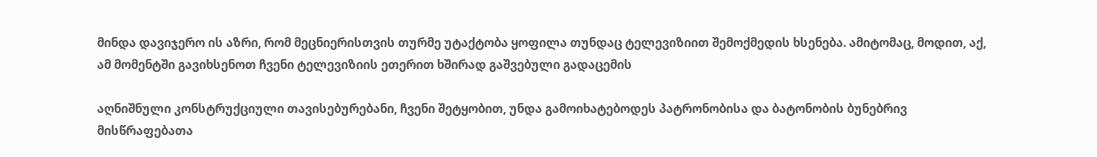მინდა დავიჯერო ის აზრი, რომ მეცნიერისთვის თურმე უტაქტობა ყოფილა თუნდაც ტელევიზიით შემოქმედის ხსენება. ამიტომაც, მოდით, აქ, ამ მომენტში გავიხსენოთ ჩვენი ტელევიზიის ეთერით ხშირად გაშვებული გადაცემის

აღნიშნული კონსტრუქციული თავისებურებანი, ჩვენი შეტყობით, უნდა გამოიხატებოდეს პატრონობისა და ბატონობის ბუნებრივ მისწრაფებათა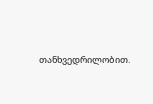თანხვედრილობით.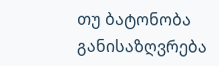თუ ბატონობა განისაზღვრება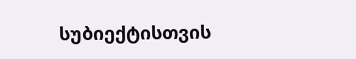სუბიექტისთვის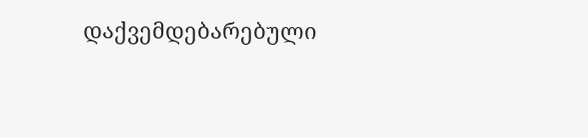დაქვემდებარებული